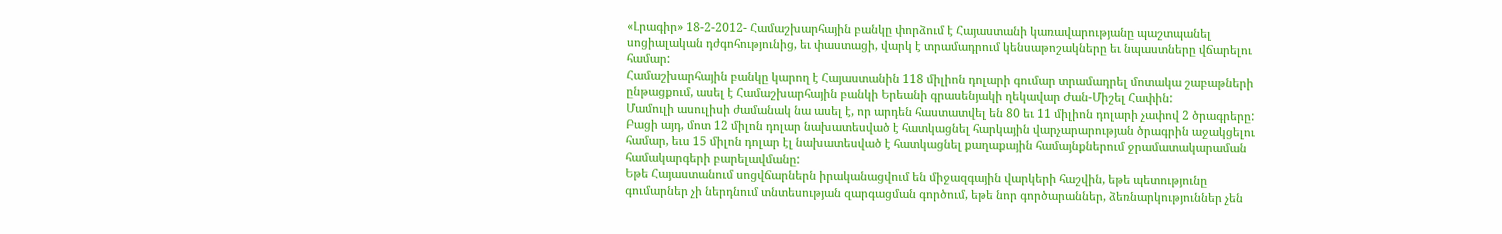«Լրագիր» 18-2-2012- Համաշխարհային բանկը փորձում է Հայաստանի կառավարությանը պաշտպանել սոցիալական դժգոհությունից, եւ փաստացի, վարկ է տրամադրում կենսաթոշակները եւ նպաստները վճարելու համար:
Համաշխարհային բանկը կարող է Հայաստանին 118 միլիոն դոլարի գումար տրամադրել մոտակա շաբաթների ընթացքում, ասել է Համաշխարհային բանկի Երեանի գրասենյակի ղեկավար Ժան-Միշել Հափին:
Մամուլի ասուլիսի ժամանակ նա ասել է, որ արդեն հաստատվել են 80 եւ 11 միլիոն դոլարի չափով 2 ծրագրերը: Բացի այդ, մոտ 12 միլոն դոլար նախատեսված է հատկացնել հարկային վարչարարության ծրագրին աջակցելու համար, եւս 15 միլոն դոլար էլ նախատեսված է հատկացնել քաղաքային համայնքներում ջրամատակարաման համակարգերի բարելավմանը:
Եթե Հայաստանում սոցվճարներն իրականացվում են միջազգային վարկերի հաշվին, եթե պետությունը գումարներ չի ներդնում տնտեսության զարգացման գործում, եթե նոր գործարաններ, ձեռնարկություններ չեն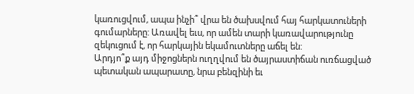կառուցվում, ապա ինչի՞ վրա են ծախսվում հայ հարկատուների գումարները: Առավել եւս, որ ամեն տարի կառավարությունը զեկուցում է, որ հարկային եկամուտները աճել են:
Արդյո՞ք այդ միջոցներն ուղղվում են ծայրաստիճան ուռճացված պետական ապարատը, նրա բենզինի եւ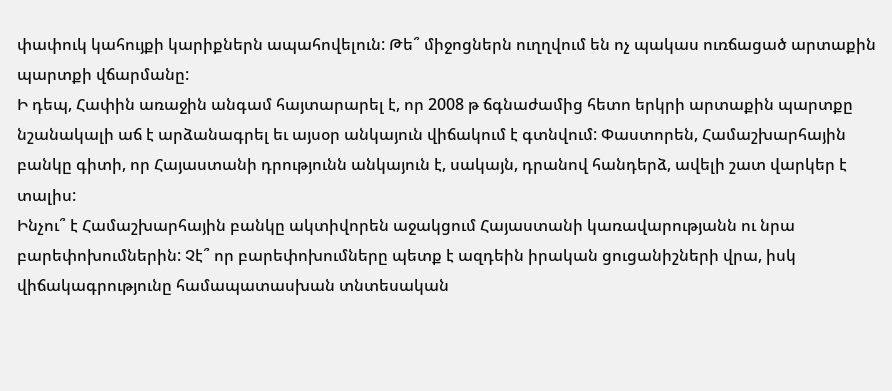փափուկ կահույքի կարիքներն ապահովելուն: Թե՞ միջոցներն ուղղվում են ոչ պակաս ուռճացած արտաքին պարտքի վճարմանը:
Ի դեպ, Հափին առաջին անգամ հայտարարել է, որ 2008 թ ճգնաժամից հետո երկրի արտաքին պարտքը նշանակալի աճ է արձանագրել եւ այսօր անկայուն վիճակում է գտնվում: Փաստորեն, Համաշխարհային բանկը գիտի, որ Հայաստանի դրությունն անկայուն է, սակայն, դրանով հանդերձ, ավելի շատ վարկեր է տալիս:
Ինչու՞ է Համաշխարհային բանկը ակտիվորեն աջակցում Հայաստանի կառավարությանն ու նրա բարեփոխումներին: Չէ՞ որ բարեփոխումները պետք է ազդեին իրական ցուցանիշների վրա, իսկ վիճակագրությունը համապատասխան տնտեսական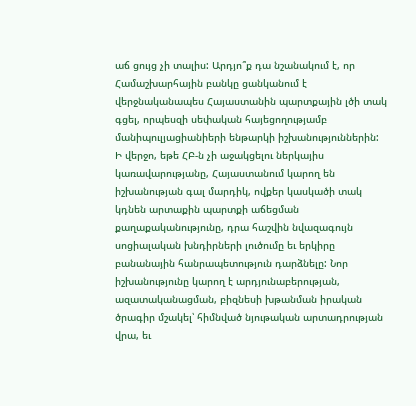աճ ցույց չի տալիս: Արդյո՞ք դա նշանակում է, որ Համաշխարհային բանկը ցանկանում է վերջնականապես Հայաստանին պարտքային լծի տակ գցել, որպեսզի սեփական հայեցողությամբ մանիպուլյացիանիերի ենթարկի իշխանություններին:
Ի վերջո, եթե ՀԲ-ն չի աջակցելու ներկայիս կառավարությանը, Հայաստանում կարող են իշխանության գալ մարդիկ, ովքեր կասկածի տակ կդնեն արտաքին պարտքի աճեցման քաղաքականությունը, դրա հաշվին նվազագույն սոցիալական խնդիրների լուծումը եւ երկիրը բանանային հանրապետություն դարձնելը: Նոր իշխանությունը կարող է արդյունաբերության, ազատականացման, բիզնեսի խթանման իրական ծրագիր մշակել՝ հիմնված նյութական արտադրության վրա, եւ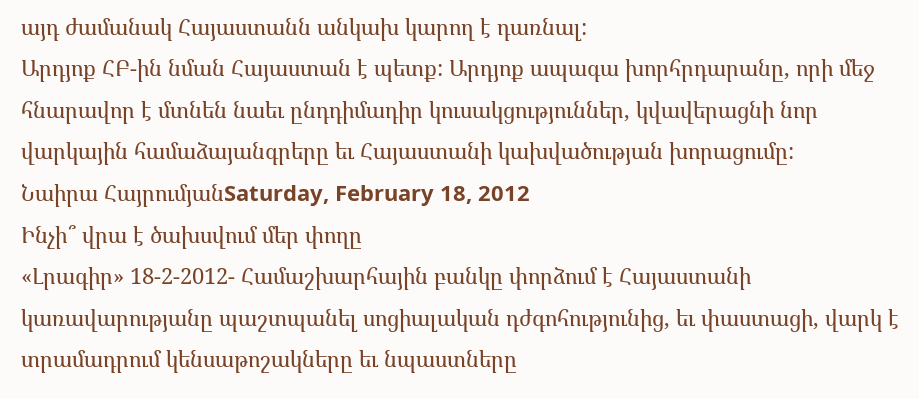այդ ժամանակ Հայաստանն անկախ կարող է դառնալ:
Արդյոք ՀԲ-ին նման Հայաստան է պետք: Արդյոք ապագա խորհրդարանը, որի մեջ հնարավոր է մտնեն նաեւ ընդդիմադիր կուսակցություններ, կվավերացնի նոր վարկային համաձայանգրերը եւ Հայաստանի կախվածության խորացումը:
Նաիրա ՀայրումյանSaturday, February 18, 2012
Ինչի՞ վրա է ծախսվում մեր փողը
«Լրագիր» 18-2-2012- Համաշխարհային բանկը փորձում է Հայաստանի կառավարությանը պաշտպանել սոցիալական դժգոհությունից, եւ փաստացի, վարկ է տրամադրում կենսաթոշակները եւ նպաստները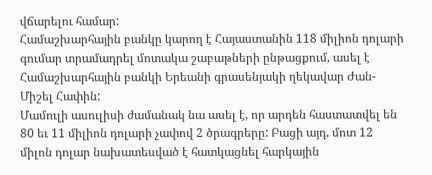վճարելու համար:
Համաշխարհային բանկը կարող է Հայաստանին 118 միլիոն դոլարի գումար տրամադրել մոտակա շաբաթների ընթացքում, ասել է Համաշխարհային բանկի Երեանի գրասենյակի ղեկավար Ժան-Միշել Հափին:
Մամուլի ասուլիսի ժամանակ նա ասել է, որ արդեն հաստատվել են 80 եւ 11 միլիոն դոլարի չափով 2 ծրագրերը: Բացի այդ, մոտ 12 միլոն դոլար նախատեսված է հատկացնել հարկային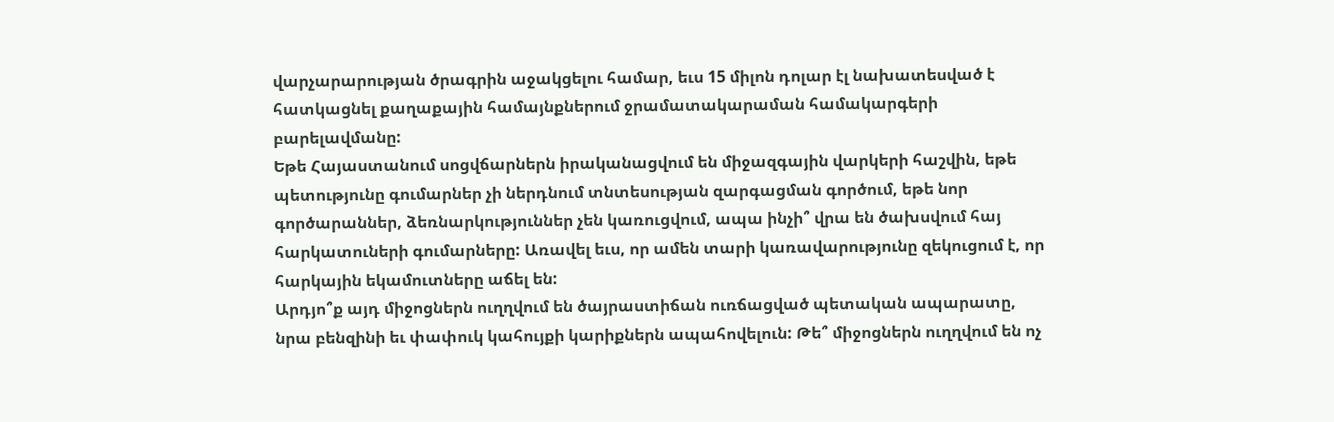վարչարարության ծրագրին աջակցելու համար, եւս 15 միլոն դոլար էլ նախատեսված է հատկացնել քաղաքային համայնքներում ջրամատակարաման համակարգերի բարելավմանը:
Եթե Հայաստանում սոցվճարներն իրականացվում են միջազգային վարկերի հաշվին, եթե պետությունը գումարներ չի ներդնում տնտեսության զարգացման գործում, եթե նոր գործարաններ, ձեռնարկություններ չեն կառուցվում, ապա ինչի՞ վրա են ծախսվում հայ հարկատուների գումարները: Առավել եւս, որ ամեն տարի կառավարությունը զեկուցում է, որ հարկային եկամուտները աճել են:
Արդյո՞ք այդ միջոցներն ուղղվում են ծայրաստիճան ուռճացված պետական ապարատը, նրա բենզինի եւ փափուկ կահույքի կարիքներն ապահովելուն: Թե՞ միջոցներն ուղղվում են ոչ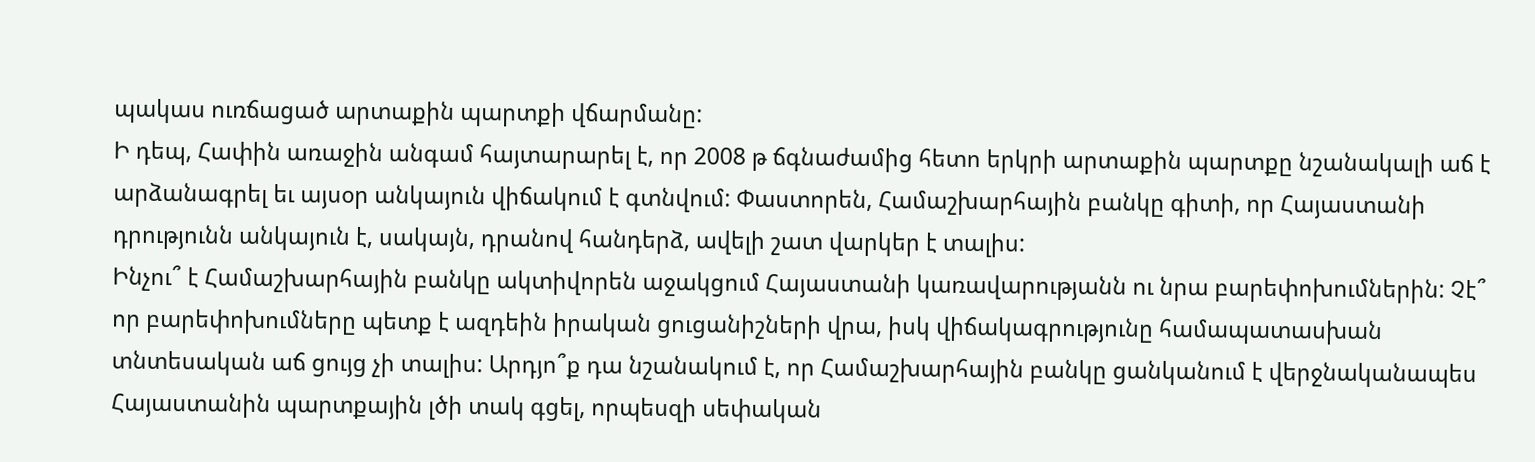պակաս ուռճացած արտաքին պարտքի վճարմանը:
Ի դեպ, Հափին առաջին անգամ հայտարարել է, որ 2008 թ ճգնաժամից հետո երկրի արտաքին պարտքը նշանակալի աճ է արձանագրել եւ այսօր անկայուն վիճակում է գտնվում: Փաստորեն, Համաշխարհային բանկը գիտի, որ Հայաստանի դրությունն անկայուն է, սակայն, դրանով հանդերձ, ավելի շատ վարկեր է տալիս:
Ինչու՞ է Համաշխարհային բանկը ակտիվորեն աջակցում Հայաստանի կառավարությանն ու նրա բարեփոխումներին: Չէ՞ որ բարեփոխումները պետք է ազդեին իրական ցուցանիշների վրա, իսկ վիճակագրությունը համապատասխան տնտեսական աճ ցույց չի տալիս: Արդյո՞ք դա նշանակում է, որ Համաշխարհային բանկը ցանկանում է վերջնականապես Հայաստանին պարտքային լծի տակ գցել, որպեսզի սեփական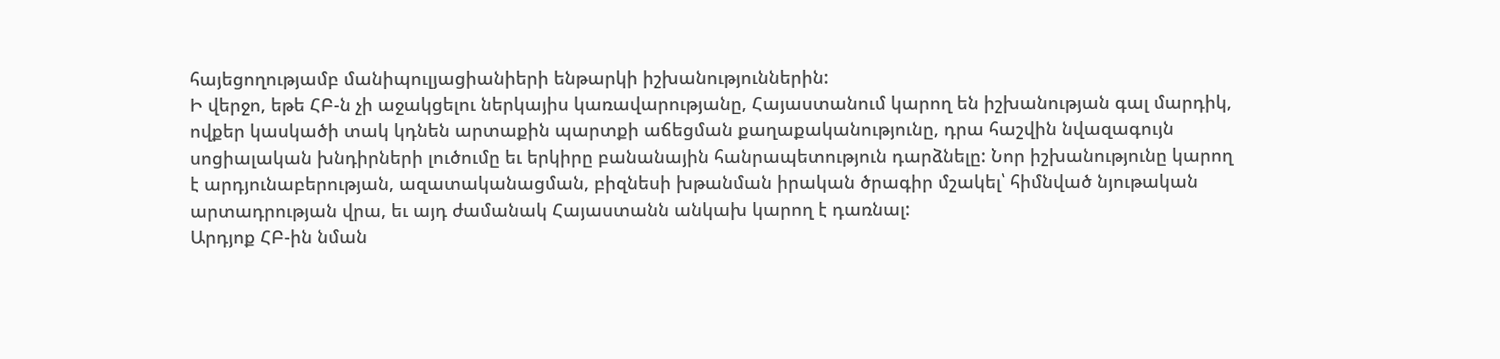հայեցողությամբ մանիպուլյացիանիերի ենթարկի իշխանություններին:
Ի վերջո, եթե ՀԲ-ն չի աջակցելու ներկայիս կառավարությանը, Հայաստանում կարող են իշխանության գալ մարդիկ, ովքեր կասկածի տակ կդնեն արտաքին պարտքի աճեցման քաղաքականությունը, դրա հաշվին նվազագույն սոցիալական խնդիրների լուծումը եւ երկիրը բանանային հանրապետություն դարձնելը: Նոր իշխանությունը կարող է արդյունաբերության, ազատականացման, բիզնեսի խթանման իրական ծրագիր մշակել՝ հիմնված նյութական արտադրության վրա, եւ այդ ժամանակ Հայաստանն անկախ կարող է դառնալ:
Արդյոք ՀԲ-ին նման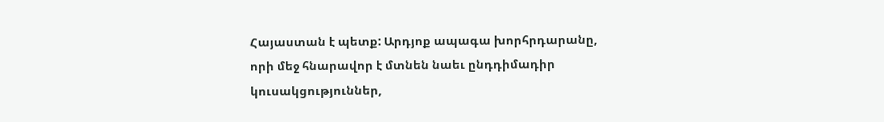Հայաստան է պետք: Արդյոք ապագա խորհրդարանը, որի մեջ հնարավոր է մտնեն նաեւ ընդդիմադիր կուսակցություններ,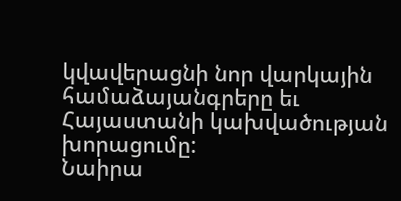կվավերացնի նոր վարկային համաձայանգրերը եւ Հայաստանի կախվածության խորացումը:
Նաիրա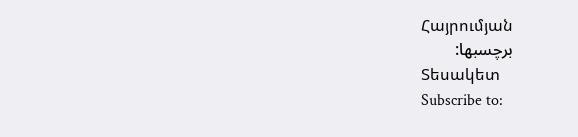Հայրումյան
برچسبها:
Տեսակետ
Subscribe to: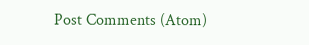Post Comments (Atom)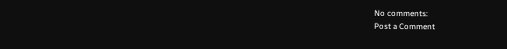No comments:
Post a Comment